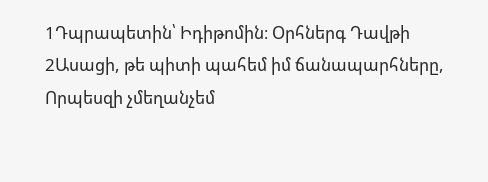1Դպրապետին՝ Իդիթոմին։ Օրհներգ Դավթի
2Ասացի, թե պիտի պահեմ իմ ճանապարհները, Որպեսզի չմեղանչեմ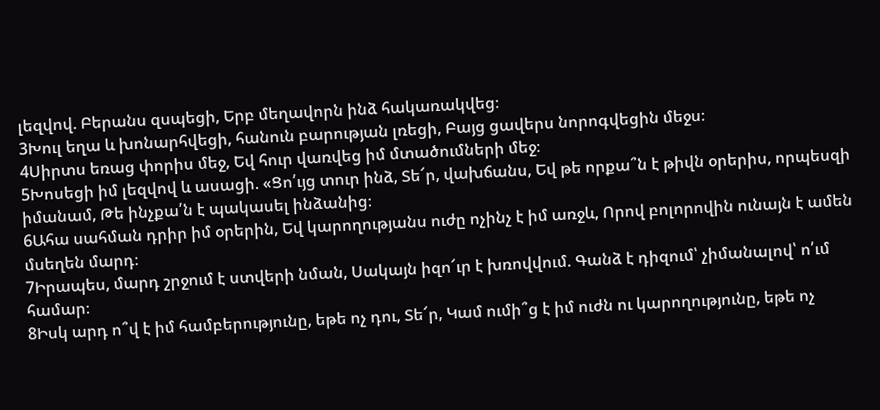լեզվով. Բերանս զսպեցի, Երբ մեղավորն ինձ հակառակվեց։
3Խուլ եղա և խոնարհվեցի, հանուն բարության լռեցի, Բայց ցավերս նորոգվեցին մեջս։
4Սիրտս եռաց փորիս մեջ, Եվ հուր վառվեց իմ մտածումների մեջ։
5Խոսեցի իմ լեզվով և ասացի. «Ցո՛ւյց տուր ինձ, Տե՜ր, վախճանս, Եվ թե որքա՞ն է թիվն օրերիս, որպեսզի իմանամ, Թե ինչքա՛ն է պակասել ինձանից։
6Ահա սահման դրիր իմ օրերին, Եվ կարողությանս ուժը ոչինչ է իմ առջև, Որով բոլորովին ունայն է ամեն մսեղեն մարդ։
7Իրապես, մարդ շրջում է ստվերի նման, Սակայն իզո՜ւր է խռովվում. Գանձ է դիզում՝ չիմանալով՝ ո՛ւմ համար։
8Իսկ արդ ո՞վ է իմ համբերությունը, եթե ոչ դու, Տե՜ր, Կամ ումի՞ց է իմ ուժն ու կարողությունը, եթե ոչ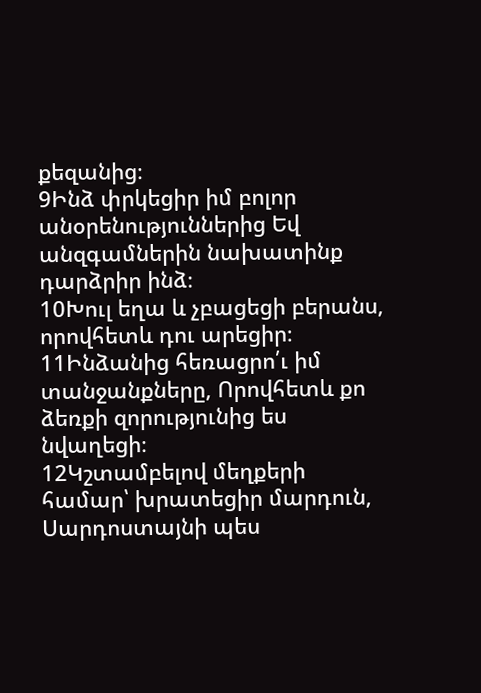քեզանից։
9Ինձ փրկեցիր իմ բոլոր անօրենություններից Եվ անզգամներին նախատինք դարձրիր ինձ։
10Խուլ եղա և չբացեցի բերանս, որովհետև դու արեցիր։
11Ինձանից հեռացրո՛ւ իմ տանջանքները, Որովհետև քո ձեռքի զորությունից ես նվաղեցի։
12Կշտամբելով մեղքերի համար՝ խրատեցիր մարդուն, Սարդոստայնի պես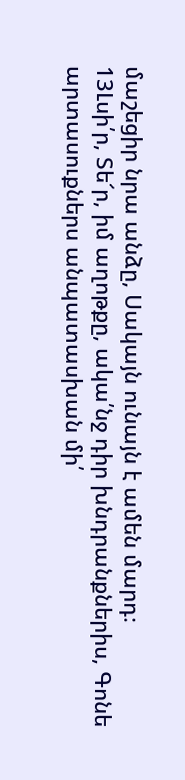մաշեցիր նրա անձը, Սակայն ունայն է ամեն մարդ։
13Լսի՛ր, Տե՜ր, իմ աղոթքը, ակա՛նջ դիր խնդրանքներիս, Գոնե արտասուքներս անպատասխան մի՛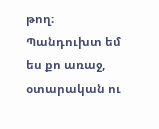թող։ Պանդուխտ եմ ես քո առաջ, օտարական ու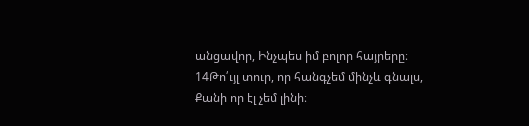անցավոր, Ինչպես իմ բոլոր հայրերը։
14Թո՛ւյլ տուր, որ հանգչեմ մինչև գնալս, Քանի որ էլ չեմ լինի։